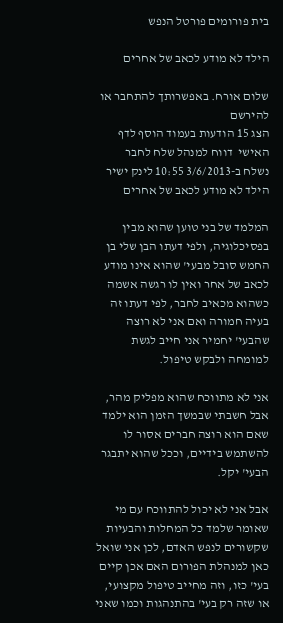בית פורומים פורטל הנפש

הילד לא מודע לכאב של אחרים

שלום אורח. באפשרותך להתחבר או להירשם
הצג 15 הודעות בעמוד הוסף לדף האישי  דווח למנהל שלח לחבר
נשלח ב-3/6/2013 10:55 לינק ישיר
הילד לא מודע לכאב של אחרים

המלמד של בני טוען שהוא מבין בפסיכלוגיה, ולפי דעתו הבן שלי בן החמש סובל מבעי' שהוא אינו מודע לכאב של אחר ואין לו רגשה אשמה כשהוא מכאיב לחבר, לפי דעתו זה בעיה חמורה ואם אני לא רוצה שהבעי' יחמיר אני חייב לגשת למומחה ולבקש טיפול.

אני לא מתווכח שהוא מפליק מהר, אבל חשבתי שבמשך הזמן הוא ילמד שאם הוא רוצה חברים אסור לו להשתמש בידיים, וככל שהוא יתבגר הבעי' יקל.

אבל אני לא יכול להתווכח עם מי שאומר שלמד כל המחלות והבעיות שקשורים לנפש האדם, לכן אני שואל כאן למנהלת הפורום האם אכן קיים בעי' כזו, וזה מחייב טיפול מקצועי, או שזה רק בעי' בהתנהגות וכמו שאני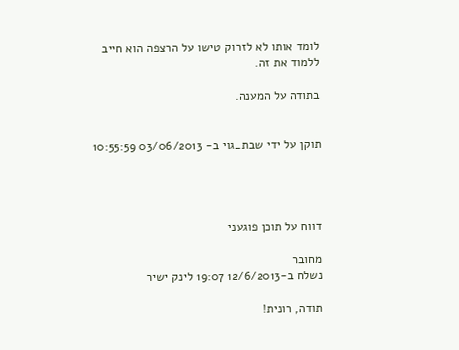לומד אותו לא לזרוק טישו על הרצפה הוא חייב ללמוד את זה.

בתודה על המענה.


תוקן על ידי שבת_גוי ב- 03/06/2013 10:55:59




דווח על תוכן פוגעני

מחובר
נשלח ב-12/6/2013 19:07 לינק ישיר

תודה, רונית!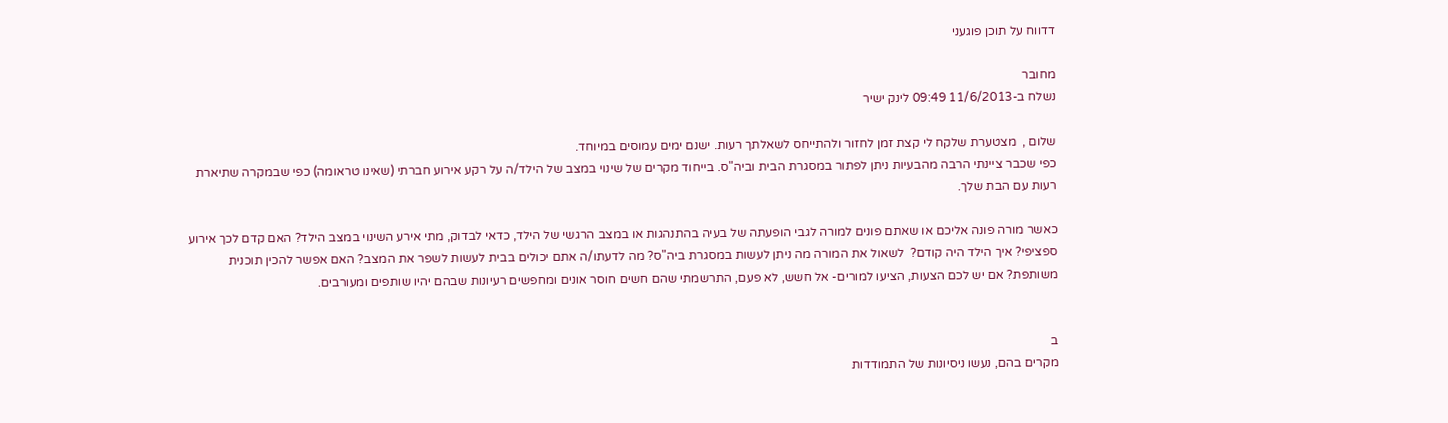דדווח על תוכן פוגעני

מחובר
נשלח ב-11/6/2013 09:49 לינק ישיר

שלום ,  מצטערת שלקח לי קצת זמן לחזור ולהתייחס לשאלתך רעות. ישנם ימים עמוסים במיוחד.
כפי שכבר ציינתי הרבה מהבעיות ניתן לפתור במסגרת הבית וביה"ס. בייחוד מקרים של שינוי במצב של הילד/ה על רקע אירוע חברתי (שאינו טראומה) כפי שבמקרה שתיארת רעות עם הבת שלך.

כאשר מורה פונה אליכם או שאתם פונים למורה לגבי הופעתה של בעיה בהתנהגות או במצב הרגשי של הילד, כדאי לבדוק, מתי אירע השינוי במצב הילד? האם קדם לכך אירוע ספציפי? איך הילד היה קודם?  לשאול את המורה מה ניתן לעשות במסגרת ביה"ס? מה לדעתו/ה אתם יכולים בבית לעשות לשפר את המצב? האם אפשר להכין תוכנית משותפת? אם יש לכם הצעות, הציעו למורים- אל חשש, לא פעם, התרשמתי שהם חשים חוסר אונים ומחפשים רעיונות שבהם יהיו שותפים ומעורבים.


ב
מקרים בהם, נעשו ניסיונות של התמודדות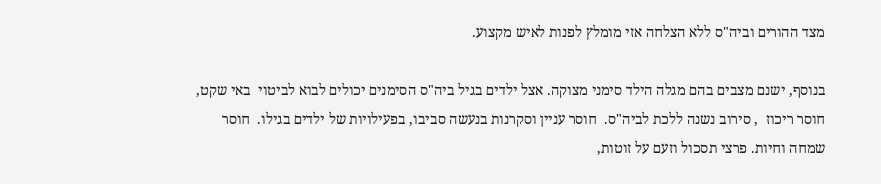מצד ההורים וביה"ס ללא הצלחה אזי מומלץ לפנות לאיש מקצוע.

בנוסף, ישנם מצבים בהם מגלה הילד סימני מצוקה. אצל ילדים בגיל ביה"ס הסימנים יכולים לבוא לביטוי  באי שקט, חוסר ריכוז  , סירוב נשנה ללכת לביה"ס.  חוסר עניין וסקרנות בנעשה סביבו, בפעילויות של ילדים בגילו.  חוסר שמחה וחיות. פרצי תסכול וזעם על זוטות,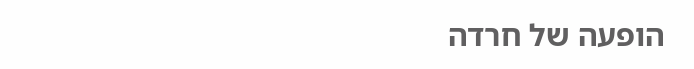הופעה של חרדה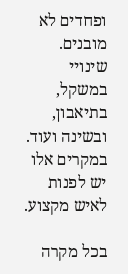ופחדים לא מובנים. שינויי במשקל, בתיאבון, ובשינה ועוד. במקרים אלו יש לפנות לאיש מקצוע.

בכל מקרה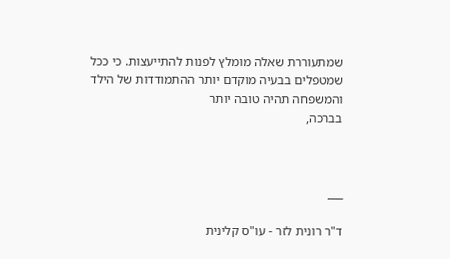שמתעוררת שאלה מומלץ לפנות להתייעצות. כי ככל שמטפלים בבעיה מוקדם יותר ההתמודדות של הילד והמשפחה תהיה טובה יותר
בברכה,



___

ד"ר רונית לזר - עו"ס קלינית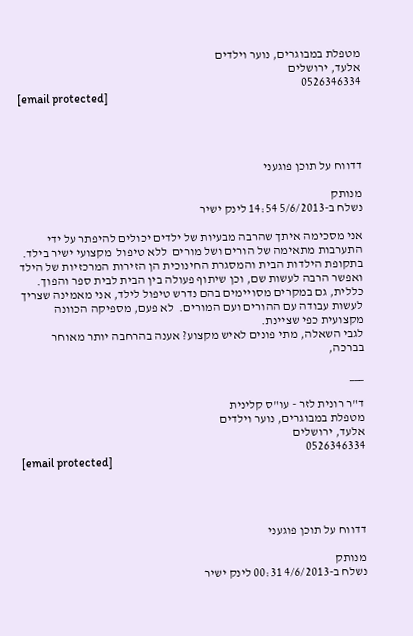מטפלת במבוגרים, נוער וילדים
אלעד, ירושלים
0526346334
[email protected]




דדווח על תוכן פוגעני

מנותק
נשלח ב-5/6/2013 14:54 לינק ישיר

אני מסכימה איתך שהרבה מבעיות של ילדים יכולים להיפתר על ידי התערבות מתאימה של הורים ושל מורים  ללא טיפול  מקצועי ישיר בילד. בתקופת הילדות הבית והמסגרת החינוכית הן הזירות המרכזיות של הילד ואפשר הרבה לעשות שם, וכן שיתוף פעולה בין הבית לבית ספר והפוך.
כללית, גם במקרים מסויימים בהם נדרש טיפול לילד, אני מאמינה שצריך לעשות עבודה עם ההורים ועם המורים.  לא פעם, מספיקה הכוונה מקצועית כפי שציינת.
לגבי השאלה, מתי פונים לאיש מקצוע? אענה בהרחבה יותר מאוחר
בברכה,

___

ד"ר רונית לזר - עו"ס קלינית
מטפלת במבוגרים, נוער וילדים
אלעד, ירושלים
0526346334
[email protected]




דדווח על תוכן פוגעני

מנותק
נשלח ב-4/6/2013 00:31 לינק ישיר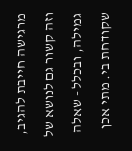מרגישה חייבת להגיב, וזה קשור גם לנושא של גמילה, ובכלל - שאלה שקודחת בי. מתי אכן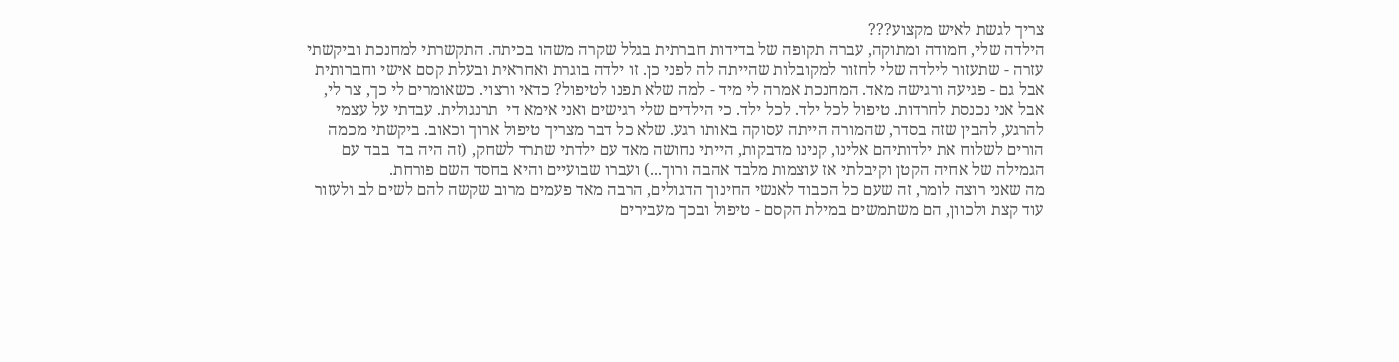צריך לגשת לאיש מקצוע???
הילדה שלי, חמודה ומתוקה, עברה תקופה של בדידות חברתית בגלל שקרה משהו בכיתה. התקשרתי למחנכת וביקשתי עזרה - שתעזור לילדה שלי לחזור למקובלות שהייתה לה לפני כן. זו ילדה בוגרת ואחראית ובעלת קסם אישי וחברותית אבל גם - פגיעה ורגישה מאד. המחנכת אמרה לי מיד - למה שלא תפנו לטיפול? כדאי ורצוי. כשאומרים לי כך, צר לי, אבל אני נכנסת לחרדות. טיפול לכל ילד. לכל ילד. כי הילדים שלי רגישים ואני אימא די  תרנגולית. עבדתי על עצמי להרגע, להבין שזה בסדר, שהמורה הייתה עסוקה באותו רגע. שלא כל דבר מצריך טיפול ארוך וכאוב. ביקשתי מכמה הורים לשלוח את ילדותיהם אלינו, קנינו מדבקות, הייתי נחושה מאד עם ילדתי שתרד לשחק, (זה היה בד  בבד עם הגמילה של אחיה הקטן וקיבלתי אז עוצמות מלבד אהבה ורוך...) ועברו שבועיים והיא בחסד השם פורחת.
מה שאני רוצה לומר, זה שעם כל הכבוד לאנשי החינוך הדגולים, הרבה מאד פעמים מרוב שקשה להם לשים לב ולעזור עוד קצת ולכוון, הם משתמשים במילת הקסם - טיפול ובכך מעבירים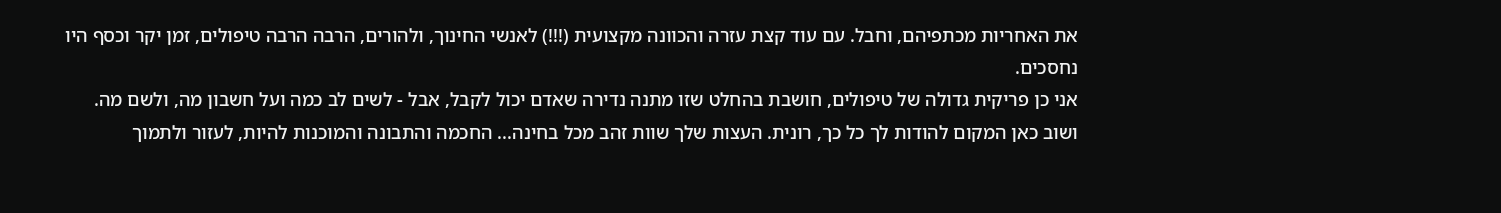את האחריות מכתפיהם, וחבל. עם עוד קצת עזרה והכוונה מקצועית (!!!) לאנשי החינוך, ולהורים, הרבה הרבה טיפולים, זמן יקר וכסף היו נחסכים.
אני כן פריקית גדולה של טיפולים, חושבת בהחלט שזו מתנה נדירה שאדם יכול לקבל, אבל - לשים לב כמה ועל חשבון מה, ולשם מה.
ושוב כאן המקום להודות לך כל כך, רונית. העצות שלך שוות זהב מכל בחינה... החכמה והתבונה והמוכנות להיות, לעזור ולתמוך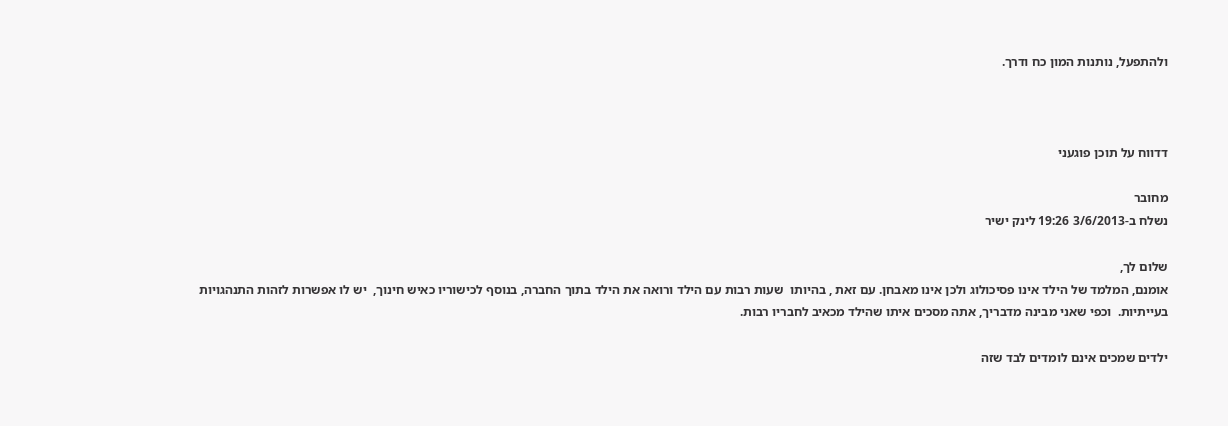ולהתפעל, נותנות המון כח ודרך.



דדווח על תוכן פוגעני

מחובר
נשלח ב-3/6/2013 19:26 לינק ישיר

שלום לך,
אומנם, המלמד של הילד אינו פסיכולוג ולכן אינו מאבחן. עם זאת , בהיותו  שעות רבות עם הילד ורואה את הילד בתוך החברה, בנוסף לכישוריו כאיש חינוך,  יש לו אפשרות לזהות התנהגויות בעייתיות.  וכפי שאני מבינה מדבריך, אתה מסכים איתו שהילד מכאיב לחבריו רבות.

ילדים שמכים אינם לומדים לבד שזה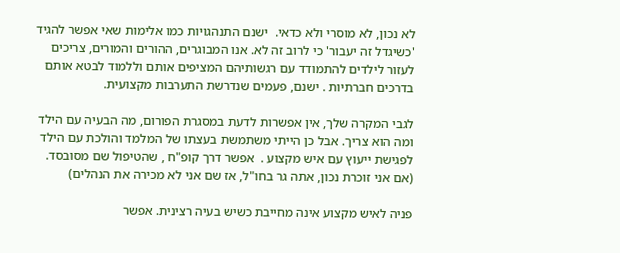לא נכון, לא מוסרי ולא כדאי.  ישנם התנהגויות כמו אלימות שאי אפשר להגיד 'כשיגדל זה יעבור' כי לרוב זה לא. אנו המבוגרים, ההורים והמורים, צריכים לעזור לילדים להתמודד עם רגשותיהם המציפים אותם וללמוד לבטא אותם בדרכים חברתיות . ישנם, פעמים שנדרשת התערבות מקצועית.

לגבי המקרה שלך, אין אפשרות לדעת במסגרת הפורום, מה הבעיה עם הילד ומה הוא צריך. אבל כן הייתי משתמשת בעצתו של המלמד והולכת עם הילד לפגישת ייעוץ עם איש מקצוע .  אפשר דרך קופ"ח , שהטיפול שם מסובסד. (אם אני זוכרת נכון, אתה גר בחו"ל, אז שם אני לא מכירה את הנהלים)

פניה לאיש מקצוע אינה מחייבת כשיש בעיה רצינית. אפשר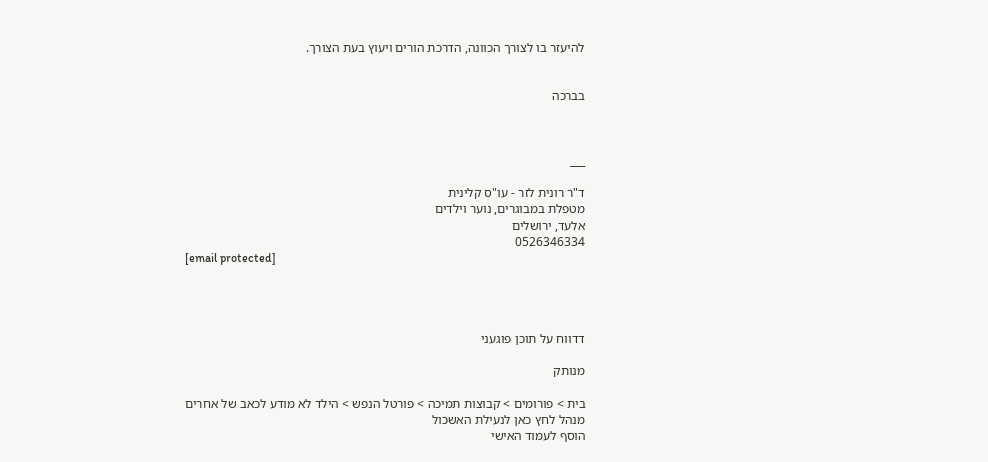להיעזר בו לצורך הכוונה, הדרכת הורים ויעוץ בעת הצורך.


בברכה



___

ד"ר רונית לזר - עו"ס קלינית
מטפלת במבוגרים, נוער וילדים
אלעד, ירושלים
0526346334
[email protected]




דדווח על תוכן פוגעני

מנותק

בית > פורומים > קבוצות תמיכה > פורטל הנפש > הילד לא מודע לכאב של אחרים
מנהל לחץ כאן לנעילת האשכול
הוסף לעמוד האישי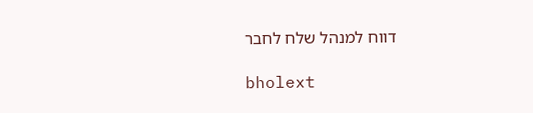דווח למנהל שלח לחבר

bholext